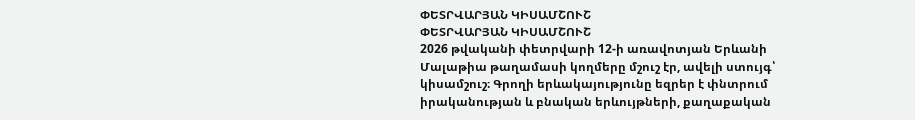ՓԵՏՐՎԱՐՅԱՆ ԿԻՍԱՄՇՈՒՇ
ՓԵՏՐՎԱՐՅԱՆ ԿԻՍԱՄՇՈՒՇ
2026 թվականի փետրվարի 12-ի առավոտյան Երևանի Մալաթիա թաղամասի կողմերը մշուշ էր, ավելի ստույգ՝ կիսամշուշ։ Գրողի երևակայությունը եզրեր է փնտրում իրականության և բնական երևույթների, քաղաքական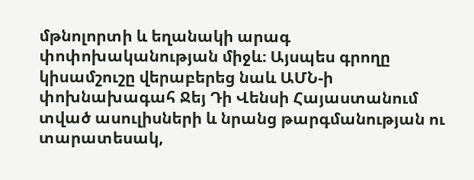մթնոլորտի և եղանակի արագ փոփոխականության միջև։ Այսպես գրողը կիսամշուշը վերաբերեց նաև ԱՄՆ-ի փոխնախագահ Ջեյ Դի Վենսի Հայաստանում տված ասուլիսների և նրանց թարգմանության ու տարատեսակ,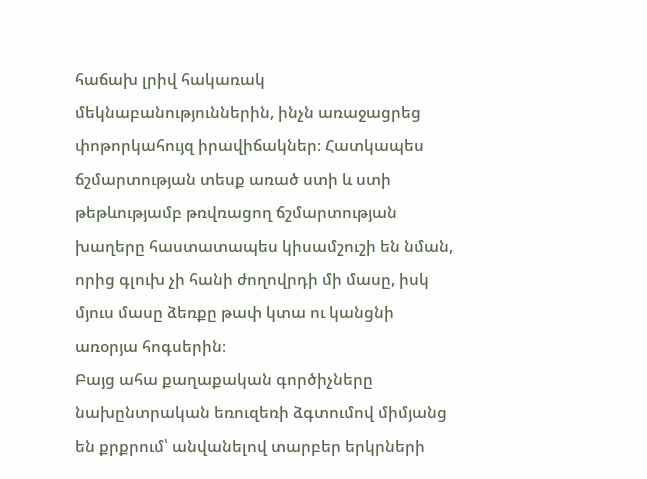հաճախ լրիվ հակառակ մեկնաբանություններին, ինչն առաջացրեց փոթորկահույզ իրավիճակներ։ Հատկապես ճշմարտության տեսք առած ստի և ստի թեթևությամբ թռվռացող ճշմարտության խաղերը հաստատապես կիսամշուշի են նման, որից գլուխ չի հանի ժողովրդի մի մասը, իսկ մյուս մասը ձեռքը թափ կտա ու կանցնի առօրյա հոգսերին։
Բայց ահա քաղաքական գործիչները նախընտրական եռուզեռի ձգտումով միմյանց են քրքրում՝ անվանելով տարբեր երկրների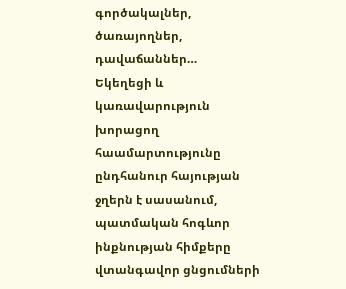գործակալներ, ծառայողներ, դավաճաններ…
Եկեղեցի և կառավարություն խորացող հաամարտությունը ընդհանուր հայության ջղերն է սասանում, պատմական հոգևոր ինքնության հիմքերը վտանգավոր ցնցումների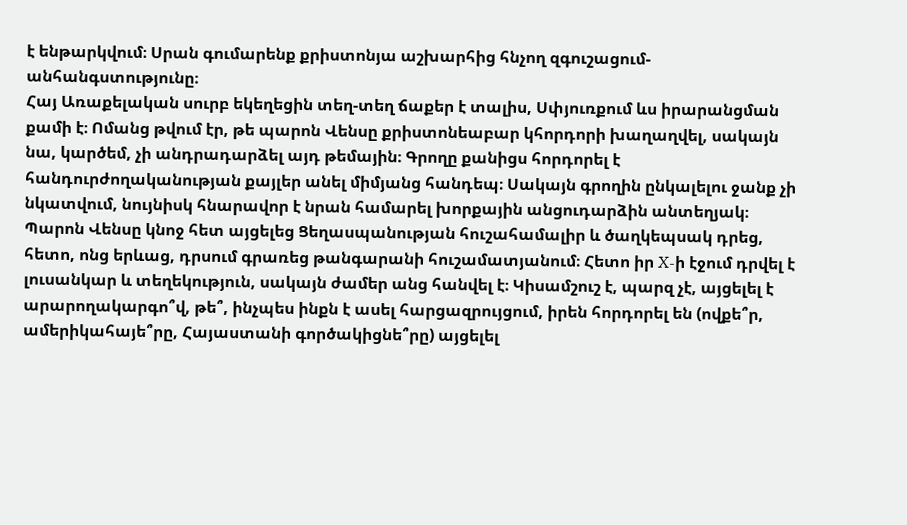է ենթարկվում։ Սրան գումարենք քրիստոնյա աշխարհից հնչող զգուշացում-անհանգստությունը։
Հայ Առաքելական սուրբ եկեղեցին տեղ-տեղ ճաքեր է տալիս, Սփյուռքում ևս իրարանցման քամի է։ Ոմանց թվում էր, թե պարոն Վենսը քրիստոնեաբար կհորդորի խաղաղվել, սակայն նա, կարծեմ, չի անդրադարձել այդ թեմային։ Գրողը քանիցս հորդորել է հանդուրժողականության քայլեր անել միմյանց հանդեպ։ Սակայն գրողին ընկալելու ջանք չի նկատվում, նույնիսկ հնարավոր է նրան համարել խորքային անցուդարձին անտեղյակ։
Պարոն Վենսը կնոջ հետ այցելեց Ցեղասպանության հուշահամալիր և ծաղկեպսակ դրեց, հետո, ոնց երևաց, դրսում գրառեց թանգարանի հուշամատյանում։ Հետո իր X-ի էջում դրվել է լուսանկար և տեղեկություն, սակայն ժամեր անց հանվել է։ Կիսամշուշ է, պարզ չէ, այցելել է արարողակարգո՞վ, թե՞, ինչպես ինքն է ասել հարցազրույցում, իրեն հորդորել են (ովքե՞ր, ամերիկահայե՞րը, Հայաստանի գործակիցնե՞րը) այցելել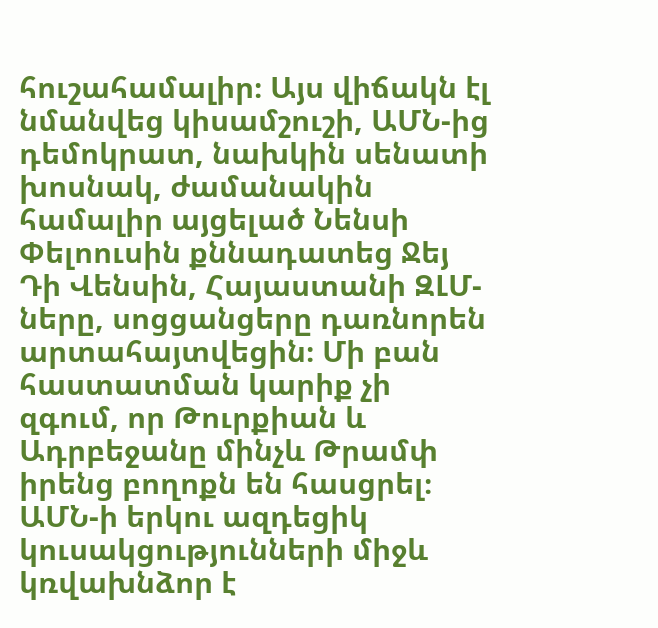հուշահամալիր։ Այս վիճակն էլ նմանվեց կիսամշուշի, ԱՄՆ-ից դեմոկրատ, նախկին սենատի խոսնակ, ժամանակին համալիր այցելած Նենսի Փելոուսին քննադատեց Ջեյ Դի Վենսին, Հայաստանի ԶԼՄ-ները, սոցցանցերը դառնորեն արտահայտվեցին։ Մի բան հաստատման կարիք չի զգում, որ Թուրքիան և Ադրբեջանը մինչև Թրամփ իրենց բողոքն են հասցրել։ ԱՄՆ-ի երկու ազդեցիկ կուսակցությունների միջև կռվախնձոր է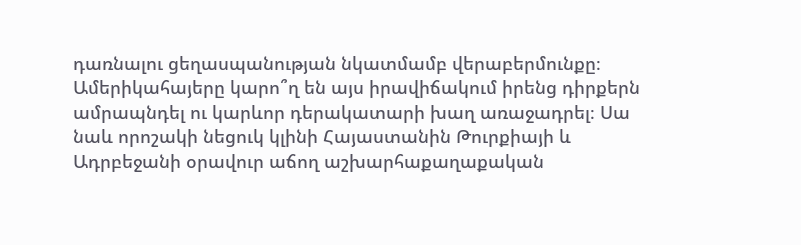դառնալու ցեղասպանության նկատմամբ վերաբերմունքը։ Ամերիկահայերը կարո՞ղ են այս իրավիճակում իրենց դիրքերն ամրապնդել ու կարևոր դերակատարի խաղ առաջադրել։ Սա նաև որոշակի նեցուկ կլինի Հայաստանին Թուրքիայի և Ադրբեջանի օրավուր աճող աշխարհաքաղաքական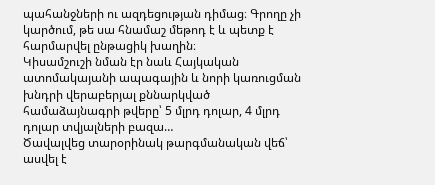պահանջների ու ազդեցության դիմաց։ Գրողը չի կարծում, թե սա հնամաշ մեթոդ է և պետք է հարմարվել ընթացիկ խաղին։
Կիսամշուշի նման էր նաև Հայկական ատոմակայանի ապագային և նորի կառուցման խնդրի վերաբերյալ քննարկված համաձայնագրի թվերը՝ 5 մլրդ դոլար, 4 մլրդ դոլար տվյալների բազա…
Ծավալվեց տարօրինակ թարգմանական վեճ՝ ասվել է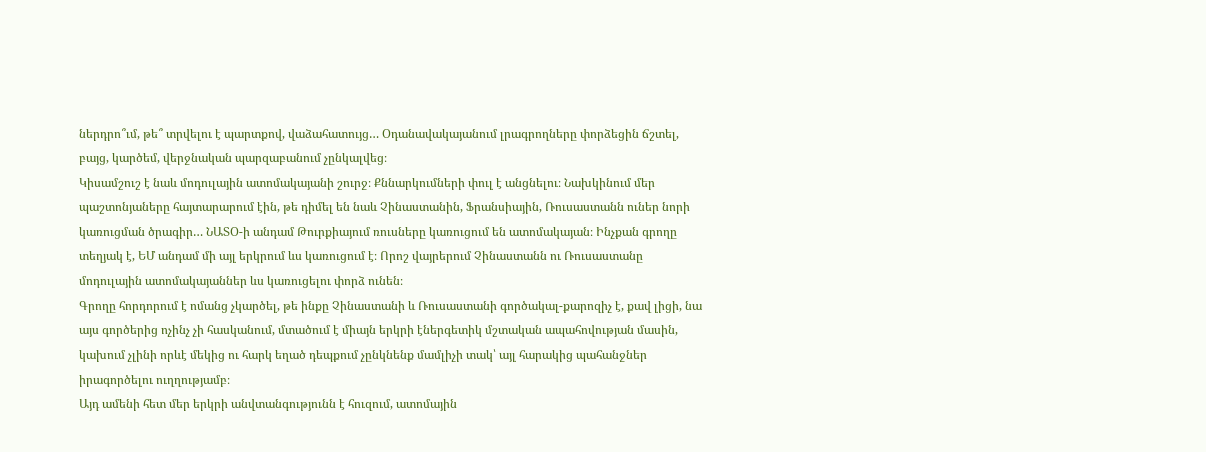ներդրո՞ւմ, թե՞ տրվելու է պարտքով, վաձահատույց… Օդանավակայանում լրագրողները փորձեցին ճշտել, բայց, կարծեմ, վերջնական պարզաբանում չընկալվեց։
Կիսամշուշ է նաև մոդուլային ատոմակայանի շուրջ։ Քննարկումների փուլ է անցնելու։ Նախկինում մեր պաշտոնյաները հայտարարում էին, թե դիմել են նաև Չինաստանին, Ֆրանսիային, Ռուսաստանն ուներ նորի կառուցման ծրագիր… ՆԱՏՕ-ի անդամ Թուրքիայում ռուսները կառուցում են ատոմակայան։ Ինչքան գրողը տեղյակ է, ԵՄ անդամ մի այլ երկրում ևս կառուցում է։ Որոշ վայրերում Չինաստանն ու Ռուսաստանը մոդուլային ատոմակայաններ ևս կառուցելու փորձ ունեն։
Գրողը հորդորում է ոմանց չկարծել, թե ինքը Չինաստանի և Ռուսաստանի գործակալ-քարոզիչ է, քավ լիցի, նա այս գործերից ոչինչ չի հասկանում, մտածում է միայն երկրի էներգետիկ մշտական ապահովության մասին, կախում չլինի որևէ մեկից ու հարկ եղած դեպքում չընկնենք մամլիչի տակ՝ այլ հարակից պահանջներ իրագործելու ուղղությամբ։
Այդ ամենի հետ մեր երկրի անվտանգությունն է հուզում, ատոմային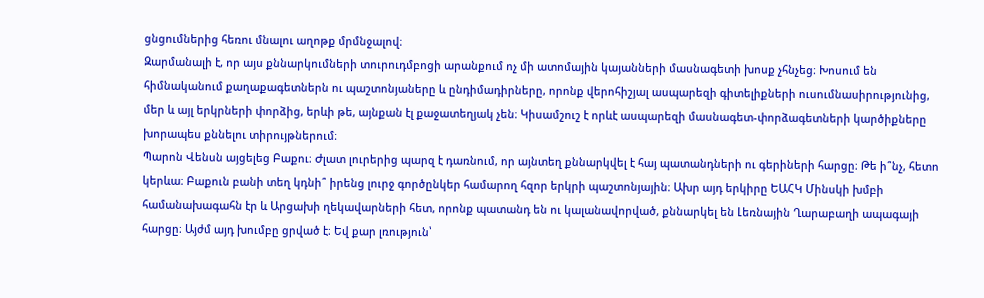ցնցումներից հեռու մնալու աղոթք մրմնջալով։
Զարմանալի է, որ այս քննարկումների տուրուդմբոցի արանքում ոչ մի ատոմային կայանների մասնագետի խոսք չհնչեց։ Խոսում են հիմնականում քաղաքագետներն ու պաշտոնյաները և ընդիմադիրները, որոնք վերոհիշյալ ասպարեզի գիտելիքների ուսումնասիրությունից, մեր և այլ երկրների փորձից, երևի թե, այնքան էլ քաջատեղյակ չեն։ Կիսամշուշ է որևէ ասպարեզի մասնագետ-փորձագետների կարծիքները խորապես քննելու տիրույթներում։
Պարոն Վենսն այցելեց Բաքու։ Ժլատ լուրերից պարզ է դառնում, որ այնտեղ քննարկվել է հայ պատանդների ու գերիների հարցը։ Թե ի՞նչ, հետո կերևա։ Բաքուն բանի տեղ կդնի՞ իրենց լուրջ գործընկեր համարող հզոր երկրի պաշտոնյային։ Ախր այդ երկիրը ԵԱՀԿ Մինսկի խմբի համանախագահն էր և Արցախի ղեկավարների հետ, որոնք պատանդ են ու կալանավորված, քննարկել են Լեռնային Ղարաբաղի ապագայի հարցը։ Այժմ այդ խումբը ցրված է։ Եվ քար լռություն՝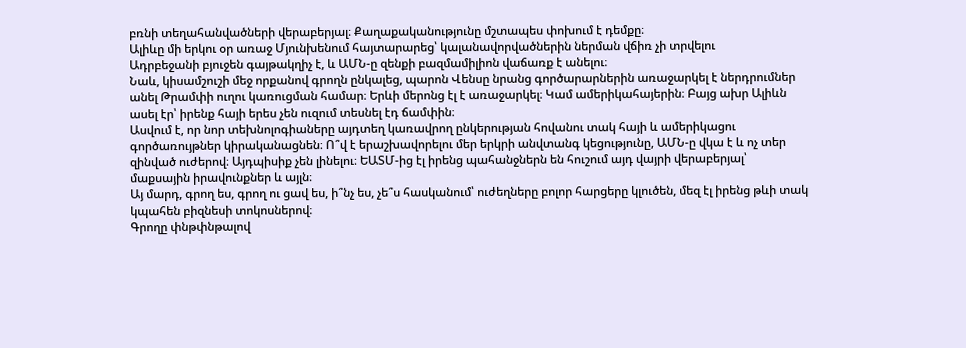բռնի տեղահանվածների վերաբերյալ։ Քաղաքականությունը մշտապես փոխում է դեմքը։
Ալիևը մի երկու օր առաջ Մյունխենում հայտարարեց՝ կալանավորվածներին ներման վճիռ չի տրվելու
Ադրբեջանի բյուջեն գայթակղիչ է, և ԱՄՆ-ը զենքի բազմամիլիոն վաճառք է անելու։
Նաև, կիսամշուշի մեջ որքանով գրողն ընկալեց, պարոն Վենսը նրանց գործարարներին առաջարկել է ներդրումներ անել Թրամփի ուղու կառուցման համար։ Երևի մերոնց էլ է առաջարկել։ Կամ ամերիկահայերին։ Բայց ախր Ալիևն ասել էր՝ իրենք հայի երես չեն ուզում տեսնել էդ ճամփին։
Ասվում է, որ նոր տեխնոլոգիաները այդտեղ կառավրող ընկերության հովանու տակ հայի և ամերիկացու գործառույթներ կիրականացնեն։ Ո՞վ է երաշխավորելու մեր երկրի անվտանգ կեցությունը, ԱՄՆ-ը վկա է և ոչ տեր զինված ուժերով։ Այդպիսիք չեն լինելու։ ԵԱՏՄ-ից էլ իրենց պահանջներն են հուշում այդ վայրի վերաբերյալ՝ մաքսային իրավունքներ և այլն։
Այ մարդ, գրող ես, գրող ու ցավ ես, ի՞նչ ես, չե՞ս հասկանում՝ ուժեղները բոլոր հարցերը կլուծեն, մեզ էլ իրենց թևի տակ կպահեն բիզնեսի տոկոսներով։
Գրողը փնթփնթալով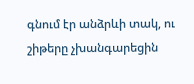գնում էր անձրևի տակ, ու շիթերը չխանգարեցին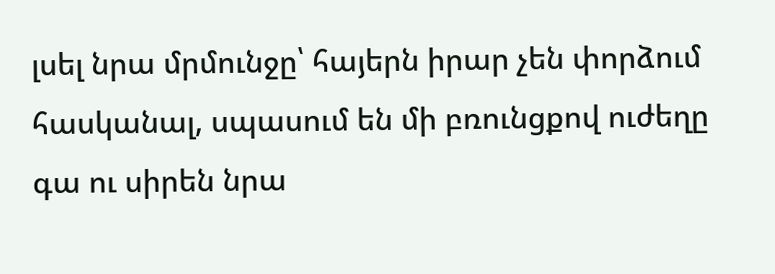լսել նրա մրմունջը՝ հայերն իրար չեն փորձում հասկանալ, սպասում են մի բռունցքով ուժեղը գա ու սիրեն նրա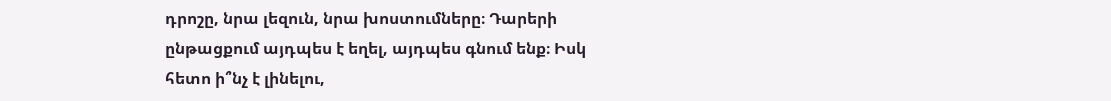դրոշը, նրա լեզուն, նրա խոստումները։ Դարերի ընթացքում այդպես է եղել, այդպես գնում ենք։ Իսկ հետո ի՞նչ է լինելու,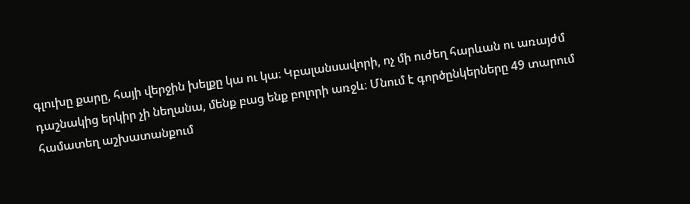գլուխը քարը, հայի վերջին խելքը կա ու կա։ Կբալանսավորի, ոչ մի ուժեղ հարևան ու առայժմ դաշնակից երկիր չի նեղանա, մենք բաց ենք բոլորի առջև։ Մնում է գործընկերները 49 տարում համատեղ աշխատանքում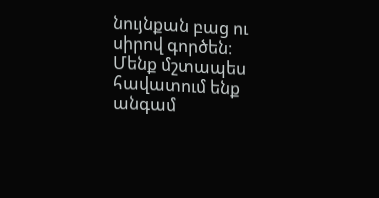նույնքան բաց ու սիրով գործեն։
Մենք մշտապես հավատում ենք անգամ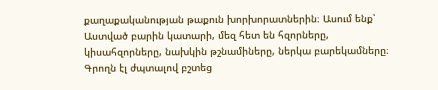քաղաքականության թաքուն խորխորատներին։ Ասում ենք՝ Աստված բարին կատարի, մեզ հետ են հզորները, կիսահզորները, նախկին թշնամիները, ներկա բարեկամները։
Գրողն էլ ժպտալով բշտեց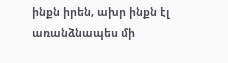ինքն իրեն, ախր ինքն էլ առանձնապես մի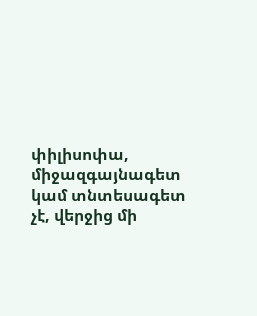փիլիսոփա, միջազգայնագետ կամ տնտեսագետ չէ, վերջից մի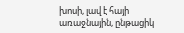խոսի, լավ է հայի առաջնային, ընթացիկ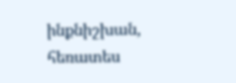ինքնիշխան, հեռատես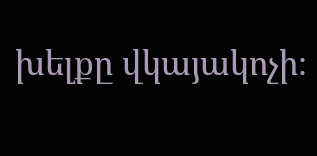խելքը վկայակոչի։